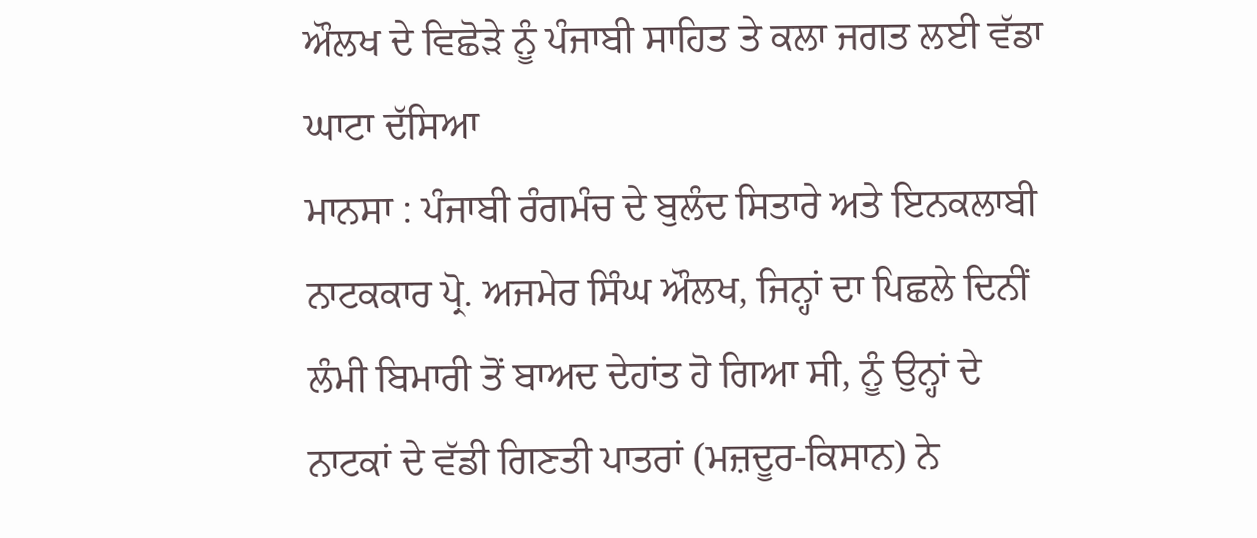ਔਲਖ ਦੇ ਵਿਛੋੜੇ ਨੂੰ ਪੰਜਾਬੀ ਸਾਹਿਤ ਤੇ ਕਲਾ ਜਗਤ ਲਈ ਵੱਡਾ ਘਾਟਾ ਦੱਸਿਆ
ਮਾਨਸਾ : ਪੰਜਾਬੀ ਰੰਗਮੰਚ ਦੇ ਬੁਲੰਦ ਸਿਤਾਰੇ ਅਤੇ ਇਨਕਲਾਬੀ ਨਾਟਕਕਾਰ ਪ੍ਰੋ. ਅਜਮੇਰ ਸਿੰਘ ਔਲਖ, ਜਿਨ੍ਹਾਂ ਦਾ ਪਿਛਲੇ ਦਿਨੀਂ ਲੰਮੀ ਬਿਮਾਰੀ ਤੋਂ ਬਾਅਦ ਦੇਹਾਂਤ ਹੋ ਗਿਆ ਸੀ, ਨੂੰ ਉਨ੍ਹਾਂ ਦੇ ਨਾਟਕਾਂ ਦੇ ਵੱਡੀ ਗਿਣਤੀ ਪਾਤਰਾਂ (ਮਜ਼ਦੂਰ-ਕਿਸਾਨ) ਨੇ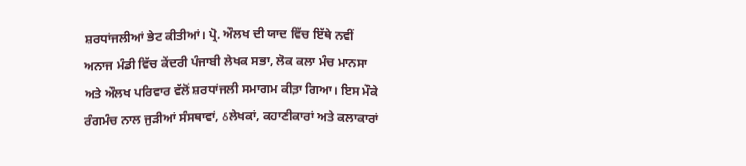ਸ਼ਰਧਾਂਜਲੀਆਂ ਭੇਟ ਕੀਤੀਆਂ। ਪ੍ਰੋ. ਔਲਖ ਦੀ ਯਾਦ ਵਿੱਚ ਇੱਥੇ ਨਵੀਂ ਅਨਾਜ ਮੰਡੀ ਵਿੱਚ ਕੇਂਦਰੀ ਪੰਜਾਬੀ ਲੇਖਕ ਸਭਾ, ਲੋਕ ਕਲਾ ਮੰਚ ਮਾਨਸਾ ਅਤੇ ਔਲਖ ਪਰਿਵਾਰ ਵੱਲੋਂ ਸ਼ਰਧਾਂਜਲੀ ਸਮਾਗਮ ਕੀਤ਼ਾ ਗਿਆ। ਇਸ ਮੌਕੇ ਰੰਗਮੰਚ ਨਾਲ ਜੁੜੀਆਂ ਸੰਸਥਾਵਾਂ, ઠਲੇਖਕਾਂ, ਕਹਾਣੀਕਾਰਾਂ ਅਤੇ ਕਲਾਕਾਰਾਂ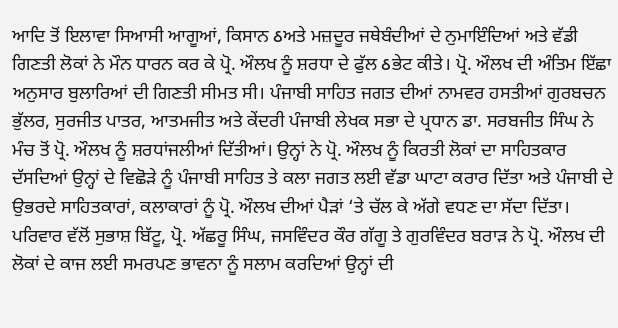ਆਦਿ ਤੋਂ ਇਲਾਵਾ ਸਿਆਸੀ ਆਗੂਆਂ, ਕਿਸਾਨ ઠਅਤੇ ਮਜ਼ਦੂਰ ਜਥੇਬੰਦੀਆਂ ਦੇ ਨੁਮਾਇੰਦਿਆਂ ਅਤੇ ਵੱਡੀ ਗਿਣਤੀ ਲੋਕਾਂ ਨੇ ਮੌਨ ਧਾਰਨ ਕਰ ਕੇ ਪ੍ਰੋ. ਔਲਖ ਨੂੰ ਸ਼ਰਧਾ ਦੇ ਫੁੱਲ ઠਭੇਟ ਕੀਤੇ। ਪ੍ਰੋ. ਔਲਖ ਦੀ ਅੰਤਿਮ ਇੱਛਾ ਅਨੁਸਾਰ ਬੁਲਾਰਿਆਂ ਦੀ ਗਿਣਤੀ ਸੀਮਤ ਸੀ। ਪੰਜਾਬੀ ਸਾਹਿਤ ਜਗਤ ਦੀਆਂ ਨਾਮਵਰ ਹਸਤੀਆਂ ਗੁਰਬਚਨ ਭੁੱਲਰ, ਸੁਰਜੀਤ ਪਾਤਰ, ਆਤਮਜੀਤ ਅਤੇ ਕੇਂਦਰੀ ਪੰਜਾਬੀ ਲੇਖਕ ਸਭਾ ਦੇ ਪ੍ਰਧਾਨ ਡਾ. ਸਰਬਜੀਤ ਸਿੰਘ ਨੇ ਮੰਚ ਤੋਂ ਪ੍ਰੋ. ਔਲਖ ਨੂੰ ਸ਼ਰਧਾਂਜਲੀਆਂ ਦਿੱਤੀਆਂ। ਉਨ੍ਹਾਂ ਨੇ ਪ੍ਰੋ. ਔਲਖ ਨੂੰ ਕਿਰਤੀ ਲੋਕਾਂ ਦਾ ਸਾਹਿਤਕਾਰ ਦੱਸਦਿਆਂ ਉਨ੍ਹਾਂ ਦੇ ਵਿਛੋੜੇ ਨੂੰ ਪੰਜਾਬੀ ਸਾਹਿਤ ਤੇ ਕਲਾ ਜਗਤ ਲਈ ਵੱਡਾ ਘਾਟਾ ਕਰਾਰ ਦਿੱਤਾ ਅਤੇ ਪੰਜਾਬੀ ਦੇ ਉਭਰਦੇ ਸਾਹਿਤਕਾਰਾਂ, ਕਲਾਕਾਰਾਂ ਨੂੰ ਪ੍ਰੋ. ਔਲਖ ਦੀਆਂ ਪੈੜਾਂ ‘ਤੇ ਚੱਲ ਕੇ ਅੱਗੇ ਵਧਣ ਦਾ ਸੱਦਾ ਦਿੱਤਾ। ਪਰਿਵਾਰ ਵੱਲੋਂ ਸੁਭਾਸ਼ ਬਿੱਟੂ, ਪ੍ਰੋ. ਅੱਛਰੂ ਸਿੰਘ, ਜਸਵਿੰਦਰ ਕੌਰ ਗੱਗੂ ਤੇ ਗੁਰਵਿੰਦਰ ਬਰਾੜ ਨੇ ਪ੍ਰੋ. ਔਲਖ ਦੀ ਲੋਕਾਂ ਦੇ ਕਾਜ ਲਈ ਸਮਰਪਣ ਭਾਵਨਾ ਨੂੰ ਸਲਾਮ ਕਰਦਿਆਂ ਉਨ੍ਹਾਂ ਦੀ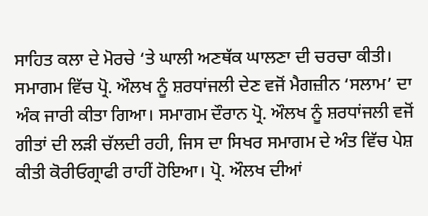ਸਾਹਿਤ ਕਲਾ ਦੇ ਮੋਰਚੇ ‘ਤੇ ਘਾਲੀ ਅਣਥੱਕ ਘਾਲਣਾ ਦੀ ਚਰਚਾ ਕੀਤੀ। ਸਮਾਗਮ ਵਿੱਚ ਪ੍ਰੋ. ਔਲਖ ਨੂੰ ਸ਼ਰਧਾਂਜਲੀ ਦੇਣ ਵਜੋਂ ਮੈਗਜ਼ੀਨ ‘ਸਲਾਮ’ ਦਾ ਅੰਕ ਜਾਰੀ ਕੀਤਾ ਗਿਆ। ਸਮਾਗਮ ਦੌਰਾਨ ਪ੍ਰੋ. ਔਲਖ ਨੂੰ ਸ਼ਰਧਾਂਜਲੀ ਵਜੋਂ ਗੀਤਾਂ ਦੀ ਲੜੀ ਚੱਲਦੀ ਰਹੀ, ਜਿਸ ਦਾ ਸਿਖਰ ਸਮਾਗਮ ਦੇ ਅੰਤ ਵਿੱਚ ਪੇਸ਼ ਕੀਤੀ ਕੋਰੀਓਗ੍ਰਾਫੀ ਰਾਹੀਂ ਹੋਇਆ। ਪ੍ਰੋ. ਔਲਖ ਦੀਆਂ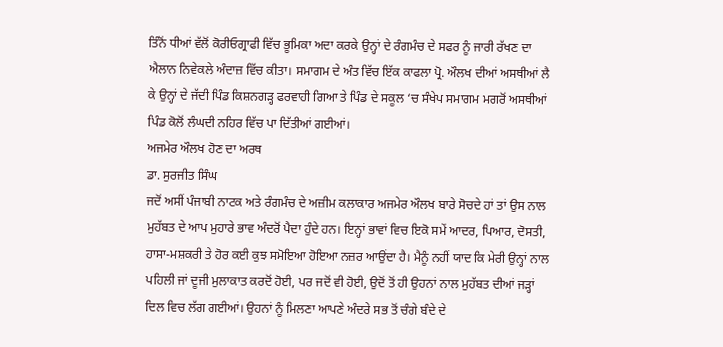ਤਿੰਨੋਂ ਧੀਆਂ ਵੱਲੋਂ ਕੋਰੀਓਗ੍ਰਾਫੀ ਵਿੱਚ ਭੂਮਿਕਾ ਅਦਾ ਕਰਕੇ ਉਨ੍ਹਾਂ ਦੇ ਰੰਗਮੰਚ ਦੇ ਸਫਰ ਨੂੰ ਜਾਰੀ ਰੱਖਣ ਦਾ ਐਲਾਨ ਨਿਵੇਕਲੇ ਅੰਦਾਜ਼ ਵਿੱਚ ਕੀਤਾ। ਸਮਾਗਮ ਦੇ ਅੰਤ ਵਿੱਚ ਇੱਕ ਕਾਫਲਾ ਪ੍ਰੋ. ਔਲਖ ਦੀਆਂ ਅਸਥੀਆਂ ਲੈ ਕੇ ਉਨ੍ਹਾਂ ਦੇ ਜੱਦੀ ਪਿੰਡ ਕਿਸ਼ਨਗੜ੍ਹ ਫਰਵਾਹੀ ਗਿਆ ਤੇ ਪਿੰਡ ਦੇ ਸਕੂਲ ‘ਚ ਸੰਖੇਪ ਸਮਾਗਮ ਮਗਰੋਂ ਅਸਥੀਆਂ ਪਿੰਡ ਕੋਲੋਂ ਲੰਘਦੀ ਨਹਿਰ ਵਿੱਚ ਪਾ ਦਿੱਤੀਆਂ ਗਈਆਂ।
ਅਜਮੇਰ ਔਲਖ ਹੋਣ ਦਾ ਅਰਥ
ਡਾ. ਸੁਰਜੀਤ ਸਿੰਘ
ਜਦੋਂ ਅਸੀਂ ਪੰਜਾਬੀ ਨਾਟਕ ਅਤੇ ਰੰਗਮੰਚ ਦੇ ਅਜ਼ੀਮ ਕਲਾਕਾਰ ਅਜਮੇਰ ਔਲਖ ਬਾਰੇ ਸੋਚਦੇ ਹਾਂ ਤਾਂ ਉਸ ਨਾਲ ਮੁਹੱਬਤ ਦੇ ਆਪ ਮੁਹਾਰੇ ਭਾਵ ਅੰਦਰੋਂ ਪੈਦਾ ਹੁੰਦੇ ਹਨ। ਇਨ੍ਹਾਂ ਭਾਵਾਂ ਵਿਚ ਇਕੋ ਸਮੇਂ ਆਦਰ, ਪਿਆਰ, ਦੋਸਤੀ, ਹਾਸਾ-ਮਸ਼ਕਰੀ ਤੇ ਹੋਰ ਕਈ ਕੁਝ ਸਮੋਇਆ ਹੋਇਆ ਨਜ਼ਰ ਆਉਂਦਾ ਹੈ। ਮੈਨੂੰ ਨਹੀਂ ਯਾਦ ਕਿ ਮੇਰੀ ਉਨ੍ਹਾਂ ਨਾਲ ਪਹਿਲੀ ਜਾਂ ਦੂਜੀ ਮੁਲਾਕਾਤ ਕਰਦੋਂ ਹੋਈ, ਪਰ ਜਦੋਂ ਵੀ ਹੋਈ, ਉਦੋਂ ਤੋਂ ਹੀ ਉਹਨਾਂ ਨਾਲ ਮੁਹੱਬਤ ਦੀਆਂ ਜੜ੍ਹਾਂ ਦਿਲ ਵਿਚ ਲੱਗ ਗਈਆਂ। ਉਹਨਾਂ ਨੂੰ ਮਿਲਣਾ ਆਪਣੇ ਅੰਦਰੇ ਸਭ ਤੋਂ ਚੰਗੇ ਬੰਦੇ ਦੇ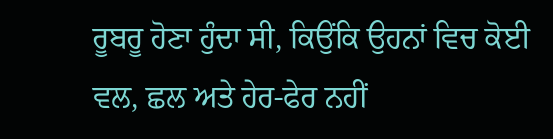ਰੂਬਰੂ ਹੋਣਾ ਹੁੰਦਾ ਸੀ, ਕਿਉਂਕਿ ਉਹਨਾਂ ਵਿਚ ਕੋਈ ਵਲ, ਛਲ ਅਤੇ ਹੇਰ-ਫੇਰ ਨਹੀਂ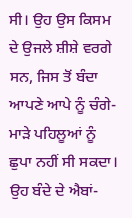ਸੀ। ਉਹ ਉਸ ਕਿਸਮ ਦੇ ਉਜਲੇ ਸ਼ੀਸ਼ੇ ਵਰਗੇ ਸਨ, ਜਿਸ ਤੋਂ ਬੰਦਾ ਆਪਣੇ ਆਪੇ ਨੂੰ ਚੰਗੇ-ਮਾੜੇ ਪਹਿਲੂਆਂ ਨੂੰ ਛੁਪਾ ਨਹੀਂ ਸੀ ਸਕਦਾ। ਉਹ ਬੰਦੇ ਦੇ ਐਬਾਂ-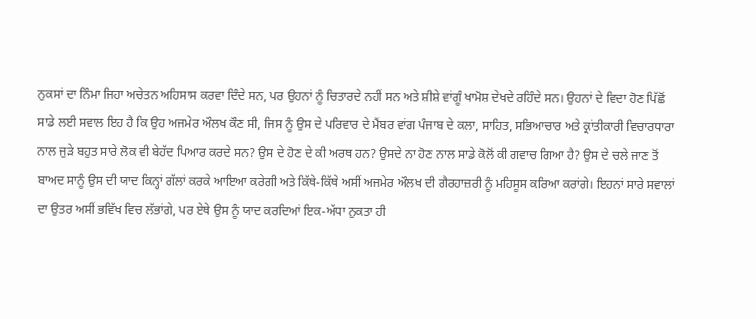ਨੁਕਸਾਂ ਦਾ ਨਿੰਮਾ ਜਿਹਾ ਅਚੇਤਨ ਅਹਿਸਾਸ ਕਰਵਾ ਦਿੰਦੇ ਸਨ, ਪਰ ਉਹਨਾਂ ਨੂੰ ਚਿਤਾਰਦੇ ਨਹੀਂ ਸਨ ਅਤੇ ਸ਼ੀਸ਼ੇ ਵਾਂਗੂੰ ਖਾਮੋਸ਼ ਦੇਖਦੇ ਰਹਿੰਦੇ ਸਨ। ਉਹਨਾਂ ਦੇ ਵਿਦਾ ਹੋਣ ਪਿੱਛੋਂ ਸਾਡੇ ਲਈ ਸਵਾਲ ਇਹ ਹੈ ਕਿ ਉਹ ਅਜਮੇਰ ਔਲਖ ਕੌਣ ਸੀ, ਜਿਸ ਨੂੰ ਉਸ ਦੇ ਪਰਿਵਾਰ ਦੇ ਮੈਂਬਰ ਵਾਂਗ ਪੰਜਾਬ ਦੇ ਕਲਾ, ਸਾਹਿਤ, ਸਭਿਆਚਾਰ ਅਤੇ ਕ੍ਰਾਂਤੀਕਾਰੀ ਵਿਚਾਰਧਾਰਾ ਨਾਲ ਜੁੜੇ ਬਹੁਤ ਸਾਰੇ ਲੋਕ ਵੀ ਬੇਹੱਦ ਪਿਆਰ ਕਰਦੇ ਸਨ? ਉਸ ਦੇ ਹੋਣ ਦੇ ਕੀ ਅਰਥ ਹਨ? ਉਸਦੇ ਨਾ ਹੋਣ ਨਾਲ ਸਾਡੇ ਕੋਲੋਂ ਕੀ ਗਵਾਚ ਗਿਆ ਹੈ? ਉਸ ਦੇ ਚਲੇ ਜਾਣ ਤੋਂ ਬਾਅਦ ਸਾਨੂੰ ਉਸ ਦੀ ਯਾਦ ਕਿਨ੍ਹਾਂ ਗੱਲਾਂ ਕਰਕੇ ਆਇਆ ਕਰੇਗੀ ਅਤੇ ਕਿੱਥੇ-ਕਿੱਥੇ ਅਸੀਂ ਅਜਮੇਰ ਔਲਖ ਦੀ ਗੈਰਹਾਜ਼ਰੀ ਨੂੰ ਮਹਿਸੂਸ ਕਰਿਆ ਕਰਾਂਗੇ। ਇਹਨਾਂ ਸਾਰੇ ਸਵਾਲਾਂ ਦਾ ਉਤਰ ਅਸੀਂ ਭਵਿੱਖ ਵਿਚ ਲੱਭਾਂਗੇ, ਪਰ ਏਥੇ ਉਸ ਨੂੰ ਯਾਦ ਕਰਦਿਆਂ ਇਕ-ਅੱਧਾ ਨੁਕਤਾ ਹੀ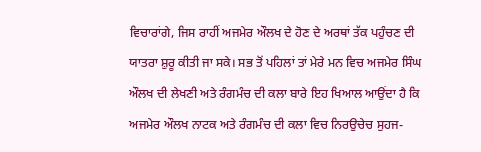ਵਿਚਾਰਾਂਗੇ, ਜਿਸ ਰਾਹੀਂ ਅਜਮੇਰ ਔਲਖ ਦੇ ਹੋਣ ਦੇ ਅਰਥਾਂ ਤੱਕ ਪਹੁੰਚਣ ਦੀ ਯਾਤਰਾ ਸ਼ੁਰੂ ਕੀਤੀ ਜਾ ਸਕੇ। ਸਭ ਤੋਂ ਪਹਿਲਾਂ ਤਾਂ ਮੇਰੇ ਮਨ ਵਿਚ ਅਜਮੇਰ ਸਿੰਘ ਔਲਖ ਦੀ ਲੇਖਣੀ ਅਤੇ ਰੰਗਮੰਚ ਦੀ ਕਲਾ ਬਾਰੇ ਇਹ ਖਿਆਲ ਆਉਂਦਾ ਹੈ ਕਿ ਅਜਮੇਰ ਔਲਖ ਨਾਟਕ ਅਤੇ ਰੰਗਮੰਚ ਦੀ ਕਲਾ ਵਿਚ ਨਿਰਉਚੇਚ ਸੁਹਜ-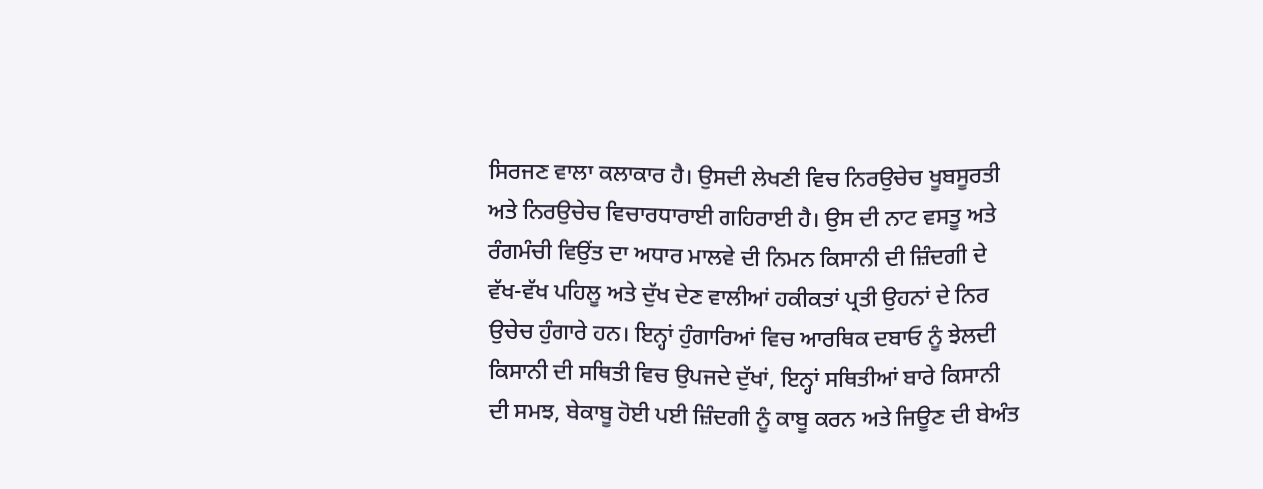ਸਿਰਜਣ ਵਾਲਾ ਕਲਾਕਾਰ ਹੈ। ਉਸਦੀ ਲੇਖਣੀ ਵਿਚ ਨਿਰਉਚੇਚ ਖੂਬਸੂਰਤੀ ਅਤੇ ਨਿਰਉਚੇਚ ਵਿਚਾਰਧਾਰਾਈ ਗਹਿਰਾਈ ਹੈ। ਉਸ ਦੀ ਨਾਟ ਵਸਤੂ ਅਤੇ ਰੰਗਮੰਚੀ ਵਿਉਂਤ ਦਾ ਅਧਾਰ ਮਾਲਵੇ ਦੀ ਨਿਮਨ ਕਿਸਾਨੀ ਦੀ ਜ਼ਿੰਦਗੀ ਦੇ ਵੱਖ-ਵੱਖ ਪਹਿਲੂ ਅਤੇ ਦੁੱਖ ਦੇਣ ਵਾਲੀਆਂ ਹਕੀਕਤਾਂ ਪ੍ਰਤੀ ਉਹਨਾਂ ਦੇ ਨਿਰ ਉਚੇਚ ਹੁੰਗਾਰੇ ਹਨ। ਇਨ੍ਹਾਂ ਹੁੰਗਾਰਿਆਂ ਵਿਚ ਆਰਥਿਕ ਦਬਾਓ ਨੂੰ ਝੇਲਦੀ ਕਿਸਾਨੀ ਦੀ ਸਥਿਤੀ ਵਿਚ ਉਪਜਦੇ ਦੁੱਖਾਂ, ਇਨ੍ਹਾਂ ਸਥਿਤੀਆਂ ਬਾਰੇ ਕਿਸਾਨੀ ਦੀ ਸਮਝ, ਬੇਕਾਬੂ ਹੋਈ ਪਈ ਜ਼ਿੰਦਗੀ ਨੂੰ ਕਾਬੂ ਕਰਨ ਅਤੇ ਜਿਊਣ ਦੀ ਬੇਅੰਤ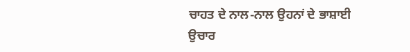ਚਾਹਤ ਦੇ ਨਾਲ-ਨਾਲ ਉਹਨਾਂ ਦੇ ਭਾਸ਼ਾਈ ਉਚਾਰ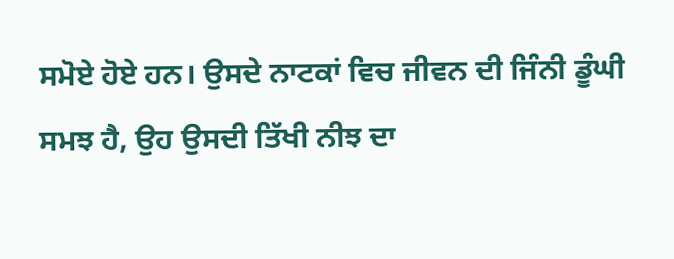ਸਮੋਏ ਹੋਏ ਹਨ। ਉਸਦੇ ਨਾਟਕਾਂ ਵਿਚ ਜੀਵਨ ਦੀ ਜਿੰਨੀ ਡੂੰਘੀ ਸਮਝ ਹੈ, ਉਹ ਉਸਦੀ ਤਿੱਖੀ ਨੀਝ ਦਾ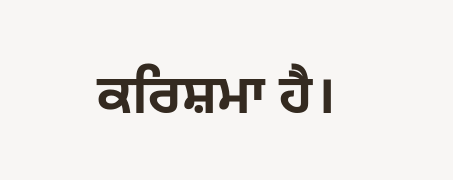ਕਰਿਸ਼ਮਾ ਹੈ।